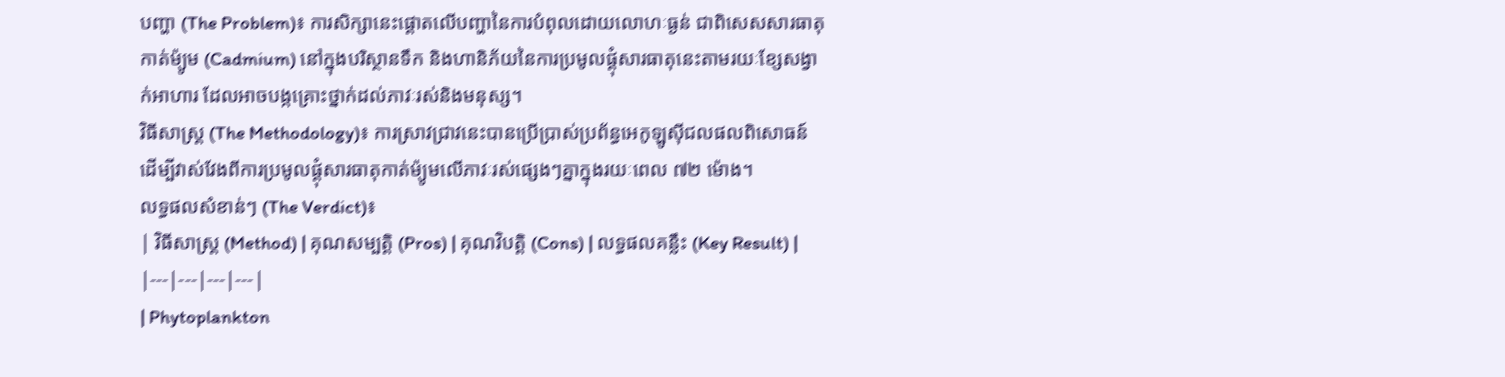បញ្ហា (The Problem)៖ ការសិក្សានេះផ្តោតលើបញ្ហានៃការបំពុលដោយលោហៈធ្ងន់ ជាពិសេសសារធាតុកាត់ម៉្យូម (Cadmium) នៅក្នុងបរិស្ថានទឹក និងហានិភ័យនៃការប្រមូលផ្តុំសារធាតុនេះតាមរយៈខ្សែសង្វាក់អាហារ ដែលអាចបង្កគ្រោះថ្នាក់ដល់ភាវៈរស់និងមនុស្ស។
វិធីសាស្ត្រ (The Methodology)៖ ការស្រាវជ្រាវនេះបានប្រើប្រាស់ប្រព័ន្ធអេកូឡូស៊ីជលផលពិសោធន៍ ដើម្បីវាស់វែងពីការប្រមូលផ្តុំសារធាតុកាត់ម៉្យូមលើភាវៈរស់ផ្សេងៗគ្នាក្នុងរយៈពេល ៧២ ម៉ោង។
លទ្ធផលសំខាន់ៗ (The Verdict)៖
| វិធីសាស្ត្រ (Method) | គុណសម្បត្តិ (Pros) | គុណវិបត្តិ (Cons) | លទ្ធផលគន្លឹះ (Key Result) |
|---|---|---|---|
| Phytoplankton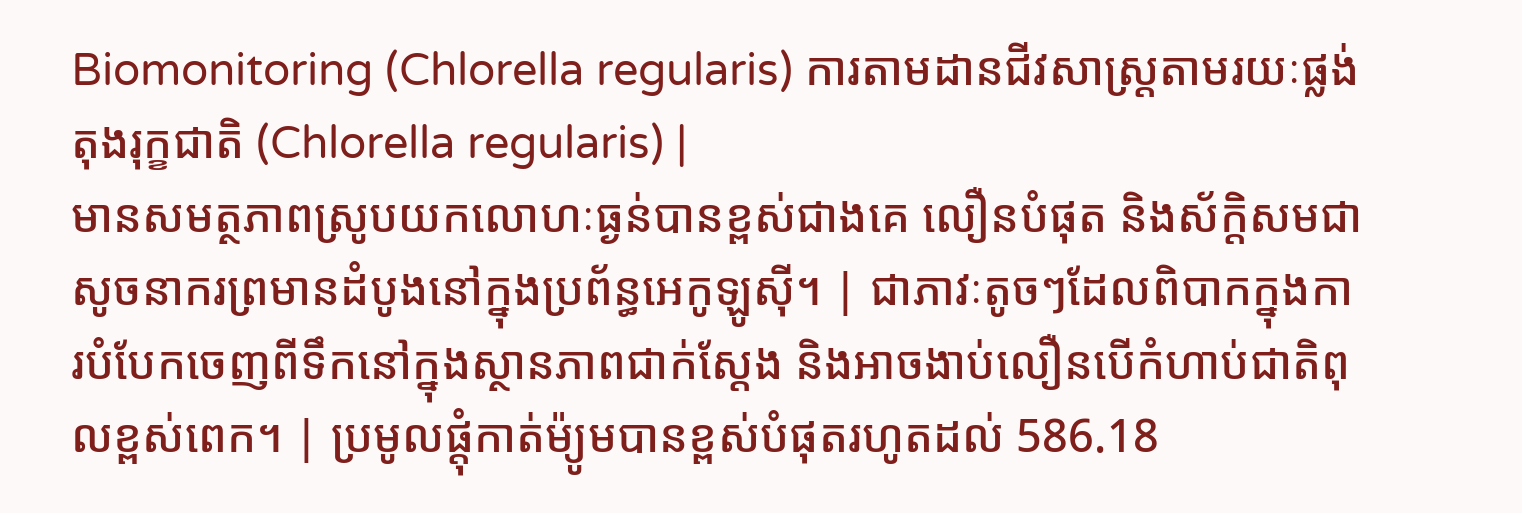Biomonitoring (Chlorella regularis) ការតាមដានជីវសាស្ត្រតាមរយៈផ្លង់តុងរុក្ខជាតិ (Chlorella regularis) |
មានសមត្ថភាពស្រូបយកលោហៈធ្ងន់បានខ្ពស់ជាងគេ លឿនបំផុត និងស័ក្តិសមជាសូចនាករព្រមានដំបូងនៅក្នុងប្រព័ន្ធអេកូឡូស៊ី។ | ជាភាវៈតូចៗដែលពិបាកក្នុងការបំបែកចេញពីទឹកនៅក្នុងស្ថានភាពជាក់ស្តែង និងអាចងាប់លឿនបើកំហាប់ជាតិពុលខ្ពស់ពេក។ | ប្រមូលផ្តុំកាត់ម៉្យូមបានខ្ពស់បំផុតរហូតដល់ 586.18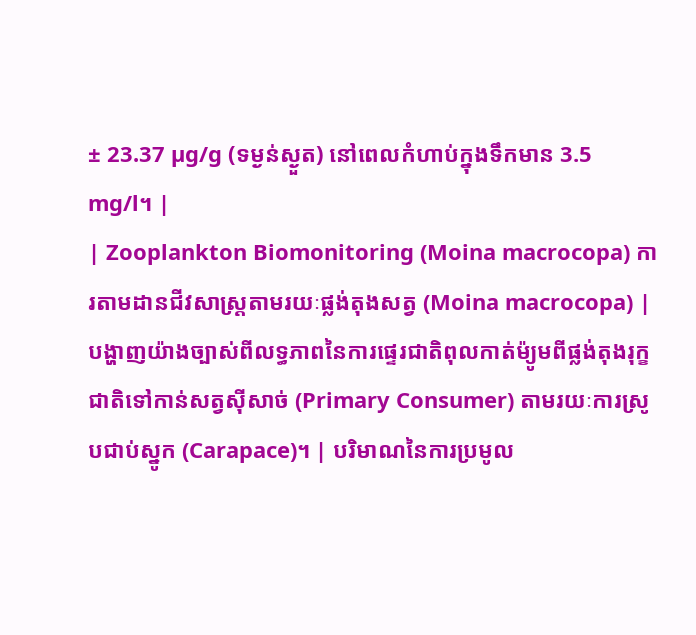± 23.37 µg/g (ទម្ងន់ស្ងួត) នៅពេលកំហាប់ក្នុងទឹកមាន 3.5 mg/l។ |
| Zooplankton Biomonitoring (Moina macrocopa) ការតាមដានជីវសាស្ត្រតាមរយៈផ្លង់តុងសត្វ (Moina macrocopa) |
បង្ហាញយ៉ាងច្បាស់ពីលទ្ធភាពនៃការផ្ទេរជាតិពុលកាត់ម៉្យូមពីផ្លង់តុងរុក្ខជាតិទៅកាន់សត្វស៊ីសាច់ (Primary Consumer) តាមរយៈការស្រូបជាប់ស្នូក (Carapace)។ | បរិមាណនៃការប្រមូល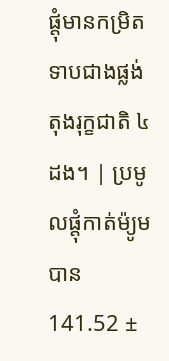ផ្តុំមានកម្រិតទាបជាងផ្លង់តុងរុក្ខជាតិ ៤ ដង។ | ប្រមូលផ្តុំកាត់ម៉្យូមបាន 141.52 ±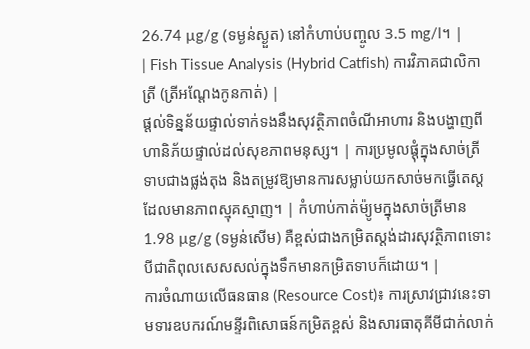26.74 µg/g (ទម្ងន់ស្ងួត) នៅកំហាប់បញ្ចូល 3.5 mg/l។ |
| Fish Tissue Analysis (Hybrid Catfish) ការវិភាគជាលិកាត្រី (ត្រីអណ្តែងកូនកាត់) |
ផ្តល់ទិន្នន័យផ្ទាល់ទាក់ទងនឹងសុវត្ថិភាពចំណីអាហារ និងបង្ហាញពីហានិភ័យផ្ទាល់ដល់សុខភាពមនុស្ស។ | ការប្រមូលផ្តុំក្នុងសាច់ត្រីទាបជាងផ្លង់តុង និងតម្រូវឱ្យមានការសម្លាប់យកសាច់មកធ្វើតេស្តដែលមានភាពស្មុគស្មាញ។ | កំហាប់កាត់ម៉្យូមក្នុងសាច់ត្រីមាន 1.98 µg/g (ទម្ងន់សើម) គឺខ្ពស់ជាងកម្រិតស្តង់ដារសុវត្ថិភាពទោះបីជាតិពុលសេសសល់ក្នុងទឹកមានកម្រិតទាបក៏ដោយ។ |
ការចំណាយលើធនធាន (Resource Cost)៖ ការស្រាវជ្រាវនេះទាមទារឧបករណ៍មន្ទីរពិសោធន៍កម្រិតខ្ពស់ និងសារធាតុគីមីជាក់លាក់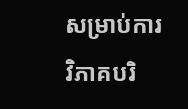សម្រាប់ការវិភាគបរិ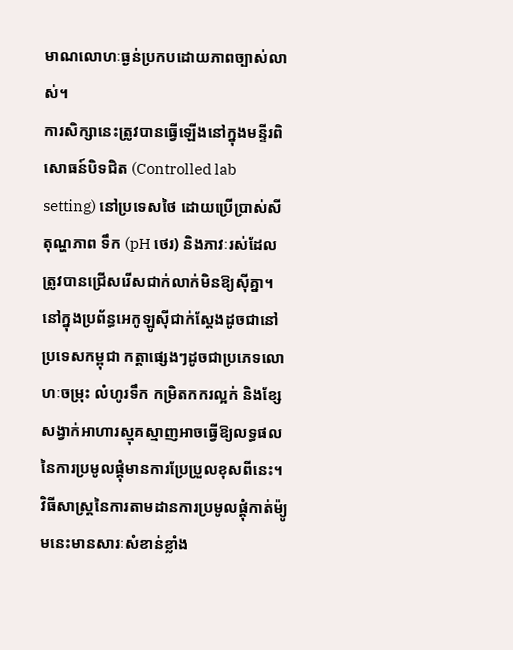មាណលោហៈធ្ងន់ប្រកបដោយភាពច្បាស់លាស់។
ការសិក្សានេះត្រូវបានធ្វើឡើងនៅក្នុងមន្ទីរពិសោធន៍បិទជិត (Controlled lab setting) នៅប្រទេសថៃ ដោយប្រើប្រាស់សីតុណ្ហភាព ទឹក (pH ថេរ) និងភាវៈរស់ដែលត្រូវបានជ្រើសរើសជាក់លាក់មិនឱ្យស៊ីគ្នា។ នៅក្នុងប្រព័ន្ធអេកូឡូស៊ីជាក់ស្តែងដូចជានៅប្រទេសកម្ពុជា កត្តាផ្សេងៗដូចជាប្រភេទលោហៈចម្រុះ លំហូរទឹក កម្រិតកករល្អក់ និងខ្សែសង្វាក់អាហារស្មុគស្មាញអាចធ្វើឱ្យលទ្ធផលនៃការប្រមូលផ្តុំមានការប្រែប្រួលខុសពីនេះ។
វិធីសាស្ត្រនៃការតាមដានការប្រមូលផ្តុំកាត់ម៉្យូមនេះមានសារៈសំខាន់ខ្លាំង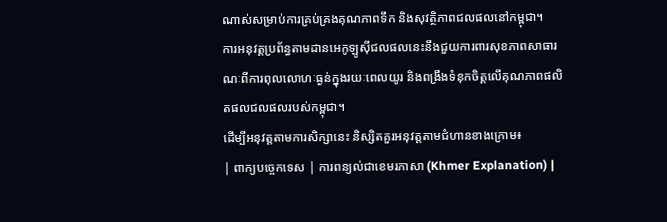ណាស់សម្រាប់ការគ្រប់គ្រងគុណភាពទឹក និងសុវត្ថិភាពជលផលនៅកម្ពុជា។
ការអនុវត្តប្រព័ន្ធតាមដានអេកូឡូស៊ីជលផលនេះនឹងជួយការពារសុខភាពសាធារណៈពីការពុលលោហៈធ្ងន់ក្នុងរយៈពេលយូរ និងពង្រឹងទំនុកចិត្តលើគុណភាពផលិតផលជលផលរបស់កម្ពុជា។
ដើម្បីអនុវត្តតាមការសិក្សានេះ និស្សិតគួរអនុវត្តតាមជំហានខាងក្រោម៖
| ពាក្យបច្ចេកទេស | ការពន្យល់ជាខេមរភាសា (Khmer Explanation) |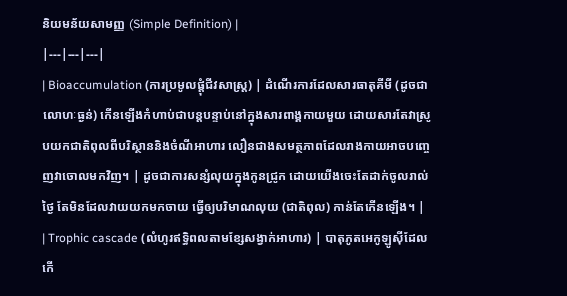និយមន័យសាមញ្ញ (Simple Definition) |
|---|---|---|
| Bioaccumulation (ការប្រមូលផ្តុំជីវសាស្ត្រ) | ដំណើរការដែលសារធាតុគីមី (ដូចជាលោហៈធ្ងន់) កើនឡើងកំហាប់ជាបន្តបន្ទាប់នៅក្នុងសារពាង្គកាយមួយ ដោយសារតែវាស្រូបយកជាតិពុលពីបរិស្ថាននិងចំណីអាហារ លឿនជាងសមត្ថភាពដែលរាងកាយអាចបញ្ចេញវាចោលមកវិញ។ | ដូចជាការសន្សំលុយក្នុងកូនជ្រូក ដោយយើងចេះតែដាក់ចូលរាល់ថ្ងៃ តែមិនដែលវាយយកមកចាយ ធ្វើឲ្យបរិមាណលុយ (ជាតិពុល) កាន់តែកើនឡើង។ |
| Trophic cascade (លំហូរឥទ្ធិពលតាមខ្សែសង្វាក់អាហារ) | បាតុភូតអេកូឡូស៊ីដែលកើ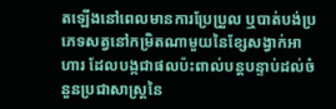តឡើងនៅពេលមានការប្រែប្រួល ឬបាត់បង់ប្រភេទសត្វនៅកម្រិតណាមួយនៃខ្សែសង្វាក់អាហារ ដែលបង្កជាផលប៉ះពាល់បន្តបន្ទាប់ដល់ចំនួនប្រជាសាស្ត្រនៃ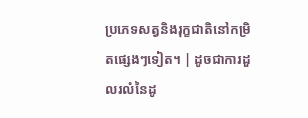ប្រភេទសត្វនិងរុក្ខជាតិនៅកម្រិតផ្សេងៗទៀត។ | ដូចជាការដួលរលំនៃដូ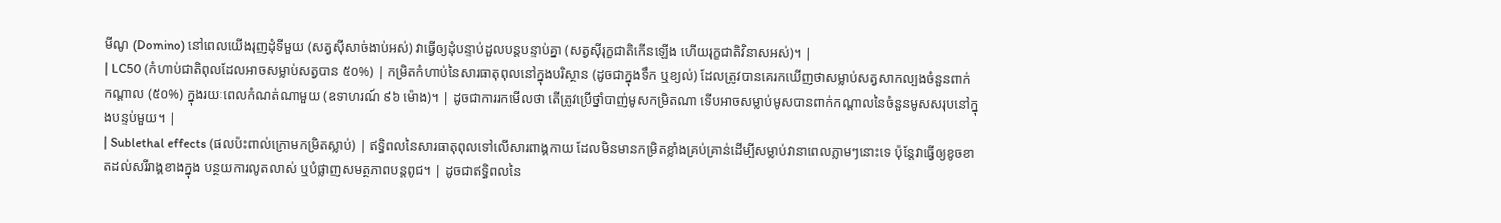មីណូ (Domino) នៅពេលយើងរុញដុំទីមួយ (សត្វស៊ីសាច់ងាប់អស់) វាធ្វើឲ្យដុំបន្ទាប់ដួលបន្តបន្ទាប់គ្នា (សត្វស៊ីរុក្ខជាតិកើនឡើង ហើយរុក្ខជាតិវិនាសអស់)។ |
| LC50 (កំហាប់ជាតិពុលដែលអាចសម្លាប់សត្វបាន ៥០%) | កម្រិតកំហាប់នៃសារធាតុពុលនៅក្នុងបរិស្ថាន (ដូចជាក្នុងទឹក ឬខ្យល់) ដែលត្រូវបានគេរកឃើញថាសម្លាប់សត្វសាកល្បងចំនួនពាក់កណ្តាល (៥០%) ក្នុងរយៈពេលកំណត់ណាមួយ (ឧទាហរណ៍ ៩៦ ម៉ោង)។ | ដូចជាការរកមើលថា តើត្រូវប្រើថ្នាំបាញ់មូសកម្រិតណា ទើបអាចសម្លាប់មូសបានពាក់កណ្តាលនៃចំនួនមូសសរុបនៅក្នុងបន្ទប់មួយ។ |
| Sublethal effects (ផលប៉ះពាល់ក្រោមកម្រិតស្លាប់) | ឥទ្ធិពលនៃសារធាតុពុលទៅលើសារពាង្គកាយ ដែលមិនមានកម្រិតខ្លាំងគ្រប់គ្រាន់ដើម្បីសម្លាប់វានាពេលភ្លាមៗនោះទេ ប៉ុន្តែវាធ្វើឲ្យខូចខាតដល់សរីរាង្គខាងក្នុង បន្ថយការលូតលាស់ ឬបំផ្លាញសមត្ថភាពបន្តពូជ។ | ដូចជាឥទ្ធិពលនៃ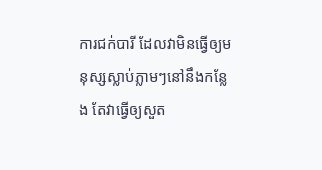ការជក់បារី ដែលវាមិនធ្វើឲ្យមនុស្សស្លាប់ភ្លាមៗនៅនឹងកន្លែង តែវាធ្វើឲ្យសួត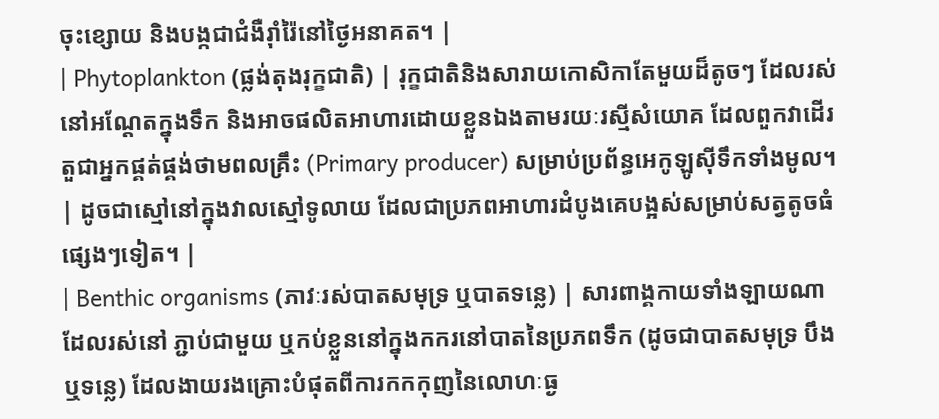ចុះខ្សោយ និងបង្កជាជំងឺរ៉ាំរ៉ៃនៅថ្ងៃអនាគត។ |
| Phytoplankton (ផ្លង់តុងរុក្ខជាតិ) | រុក្ខជាតិនិងសារាយកោសិកាតែមួយដ៏តូចៗ ដែលរស់នៅអណ្តែតក្នុងទឹក និងអាចផលិតអាហារដោយខ្លួនឯងតាមរយៈរស្មីសំយោគ ដែលពួកវាដើរតួជាអ្នកផ្គត់ផ្គង់ថាមពលគ្រឹះ (Primary producer) សម្រាប់ប្រព័ន្ធអេកូឡូស៊ីទឹកទាំងមូល។ | ដូចជាស្មៅនៅក្នុងវាលស្មៅទូលាយ ដែលជាប្រភពអាហារដំបូងគេបង្អស់សម្រាប់សត្វតូចធំផ្សេងៗទៀត។ |
| Benthic organisms (ភាវៈរស់បាតសមុទ្រ ឬបាតទន្លេ) | សារពាង្គកាយទាំងឡាយណាដែលរស់នៅ ភ្ជាប់ជាមួយ ឬកប់ខ្លួននៅក្នុងកករនៅបាតនៃប្រភពទឹក (ដូចជាបាតសមុទ្រ បឹង ឬទន្លេ) ដែលងាយរងគ្រោះបំផុតពីការកកកុញនៃលោហៈធ្ង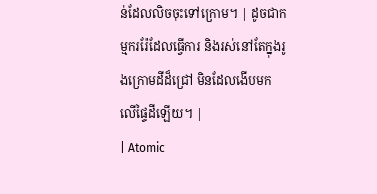ន់ដែលលិចចុះទៅក្រោម។ | ដូចជាកម្មកររ៉ែដែលធ្វើការ និងរស់នៅតែក្នុងរូងក្រោមដីដ៏ជ្រៅ មិនដែលងើបមកលើផ្ទៃដីឡើយ។ |
| Atomic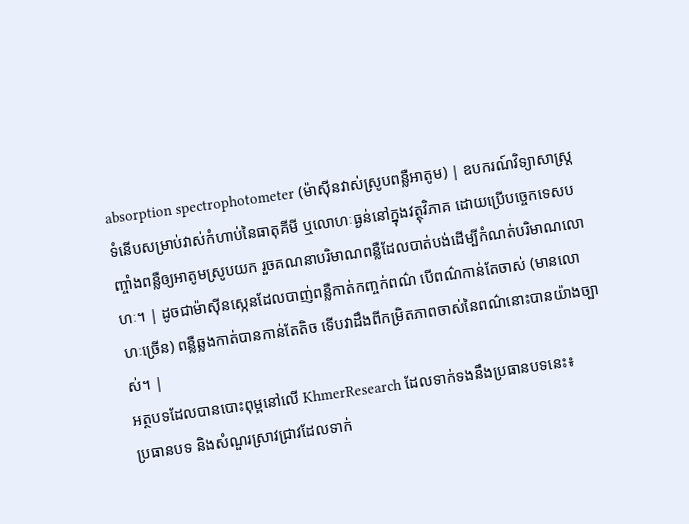absorption spectrophotometer (ម៉ាស៊ីនវាស់ស្រូបពន្លឺអាតូម) | ឧបករណ៍វិទ្យាសាស្ត្រទំនើបសម្រាប់វាស់កំហាប់នៃធាតុគីមី ឬលោហៈធ្ងន់នៅក្នុងវត្ថុវិភាគ ដោយប្រើបច្ចេកទេសបញ្ចាំងពន្លឺឲ្យអាតូមស្រូបយក រួចគណនាបរិមាណពន្លឺដែលបាត់បង់ដើម្បីកំណត់បរិមាណលោហៈ។ | ដូចជាម៉ាស៊ីនស្កេនដែលបាញ់ពន្លឺកាត់កញ្ចក់ពណ៌ បើពណ៌កាន់តែចាស់ (មានលោហៈច្រើន) ពន្លឺឆ្លងកាត់បានកាន់តែតិច ទើបវាដឹងពីកម្រិតភាពចាស់នៃពណ៌នោះបានយ៉ាងច្បាស់។ |
អត្ថបទដែលបានបោះពុម្ពនៅលើ KhmerResearch ដែលទាក់ទងនឹងប្រធានបទនេះ៖
ប្រធានបទ និងសំណួរស្រាវជ្រាវដែលទាក់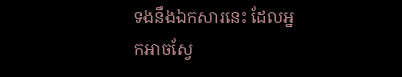ទងនឹងឯកសារនេះ ដែលអ្នកអាចស្វែ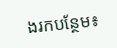ងរកបន្ថែម៖